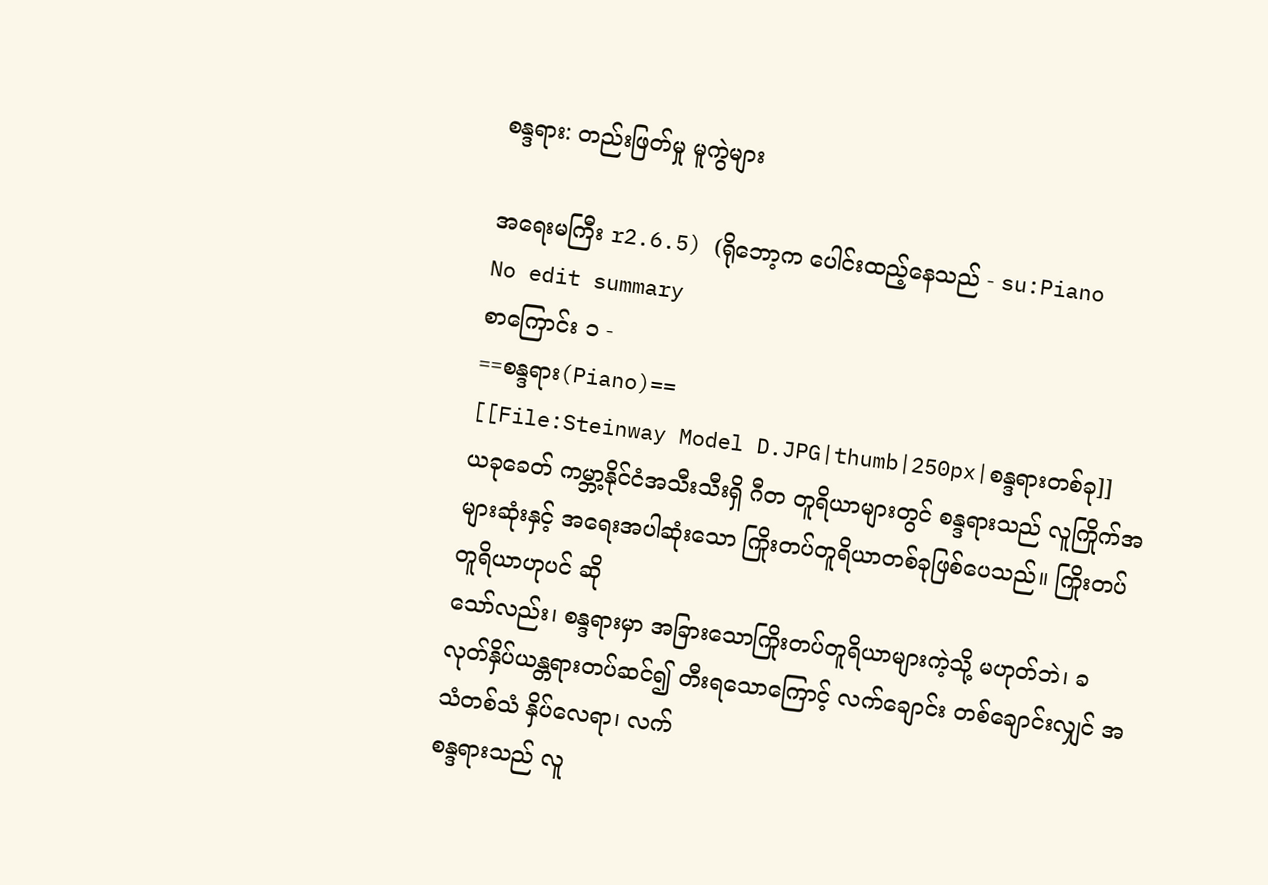စန္ဒရား: တည်းဖြတ်မှု မူကွဲများ

အရေးမကြီး r2.6.5) (ရိုဘော့က ပေါင်းထည့်နေသည် - su:Piano
No edit summary
စာကြောင်း ၁ -
==စန္ဒရား(Piano)==
[[File:Steinway Model D.JPG|thumb|250px|စန္ဒရားတစ်ခု]]
ယခုခေတ် ကမ္ဘာ့နိုင်ငံအသီးသီးရှိ ဂီတ တူရိယာများတွင် စန္ဒရားသည် လူကြိုက်အများဆုံးနှင့် အရေးအပါဆုံးသော ကြိုးတပ်တူရိယာတစ်ခုဖြစ်ပေသည်။ ကြိုးတပ်တူရိယာဟုပင် ဆို
သော်လည်း၊ စန္ဒရားမှာ အခြားသောကြိုးတပ်တူရိယာများကဲ့သို့ မဟုတ်ဘဲ၊ ခလုတ်နှိပ်ယန္တရားတပ်ဆင်၍ တီးရသောကြောင့် လက်ချောင်း တစ်ချောင်းလျှင် အသံတစ်သံ နှိပ်လေရာ၊ လက်
စန္ဒရားသည် လူ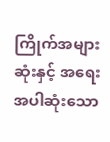ကြိုက်အများဆုံးနှင့် အရေးအပါဆုံးသော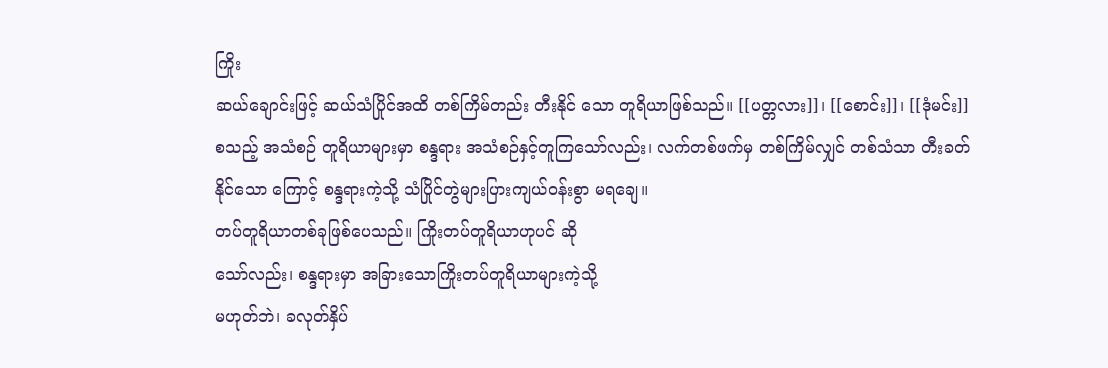ကြိုး
ဆယ်ချောင်းဖြင့် ဆယ်သံပြိုင်အထိ တစ်ကြိမ်တည်း တီးနိုင် သော တူရိယာဖြစ်သည်။ [[ပတ္တလား]]၊ [[စောင်း]]၊ [[ဒုံမင်း]] စသည့် အသံစဉ် တူရိယာများမှာ စန္ဒရား အသံစဉ်နှင့်တူကြသော်လည်း၊ လက်တစ်ဖက်မှ တစ်ကြိမ်လျှင် တစ်သံသာ တီးခတ်နိုင်သော ကြောင့် စန္ဒရားကဲ့သို့ သံပြိုင်တွဲများပြားကျယ်ဝန်းစွာ မရချေ။
တပ်တူရိယာတစ်ခုဖြစ်ပေသည်။ ကြိုးတပ်တူရိယာဟုပင် ဆို
သော်လည်း၊ စန္ဒရားမှာ အခြားသောကြိုးတပ်တူရိယာများကဲ့သို့
မဟုတ်ဘဲ၊ ခလုတ်နှိပ်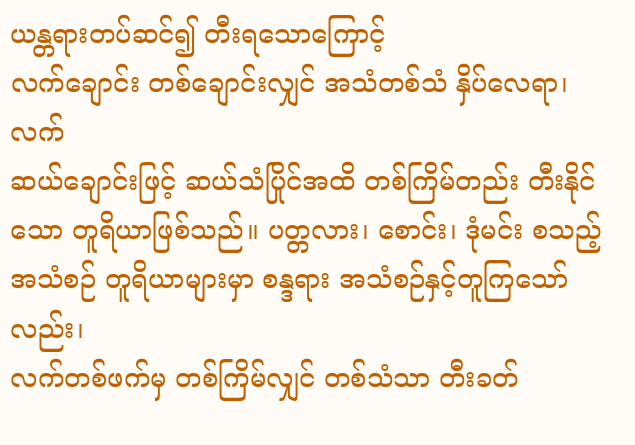ယန္တရားတပ်ဆင်၍ တီးရသောကြောင့်
လက်ချောင်း တစ်ချောင်းလျှင် အသံတစ်သံ နှိပ်လေရာ၊ လက်
ဆယ်ချောင်းဖြင့် ဆယ်သံပြိုင်အထိ တစ်ကြိမ်တည်း တီးနိုင်
သော တူရိယာဖြစ်သည်။ ပတ္တလား၊ စောင်း၊ ဒုံမင်း စသည့်
အသံစဉ် တူရိယာများမှာ စန္ဒရား အသံစဉ်နှင့်တူကြသော်လည်း၊
လက်တစ်ဖက်မှ တစ်ကြိမ်လျှင် တစ်သံသာ တီးခတ်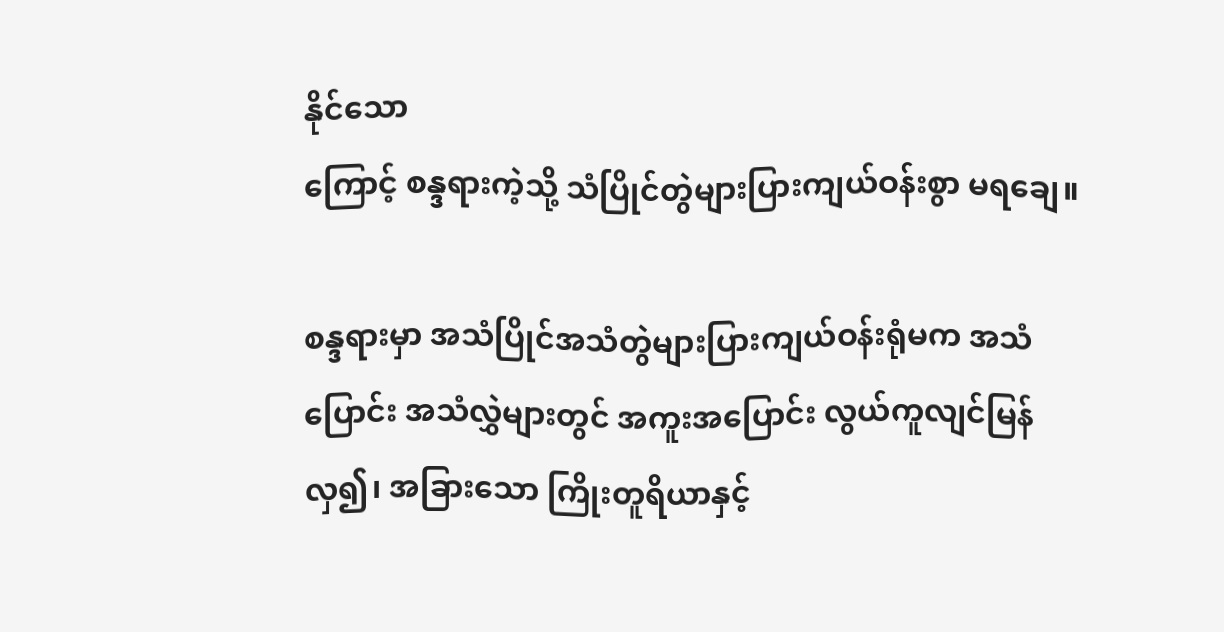နိုင်သော
ကြောင့် စန္ဒရားကဲ့သို့ သံပြိုင်တွဲများပြားကျယ်ဝန်းစွာ မရချေ။

စန္ဒရားမှာ အသံပြိုင်အသံတွဲများပြားကျယ်ဝန်းရုံမက အသံ
ပြောင်း အသံလွှဲများတွင် အကူးအပြောင်း လွယ်ကူလျင်မြန်
လှ၍၊ အခြားသော ကြိုးတူရိယာနှင့်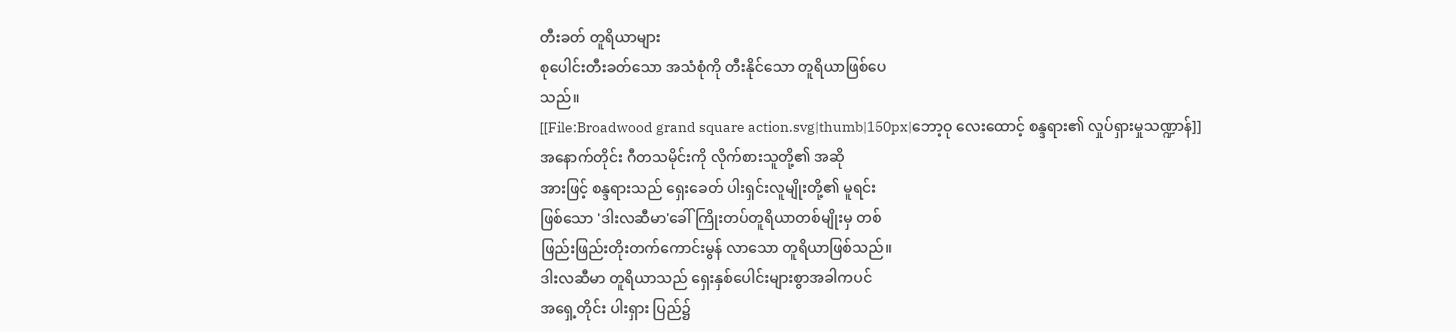တီးခတ် တူရိယာများ
စုပေါင်းတီးခတ်သော အသံစုံကို တီးနိုင်သော တူရိယာဖြစ်ပေ
သည်။
[[File:Broadwood grand square action.svg|thumb|150px|ဘော့ဝု လေးထောင့် စန္ဒရား၏ လှုပ်ရှားမှုသဏ္ဍာန်]]
အနောက်တိုင်း ဂီတသမိုင်းကို လိုက်စားသူတို့၏ အဆို
အားဖြင့် စန္ဒရားသည် ရှေးခေတ် ပါးရှင်းလူမျိုးတို့၏ မူရင်း
ဖြစ်သော 'ဒါးလဆီမာ'ခေါ် ကြိုးတပ်တူရိယာတစ်မျိုးမှ တစ်
ဖြည်းဖြည်းတိုးတက်ကောင်းမွန် လာသော တူရိယာဖြစ်သည်။
ဒါးလဆီမာ တူရိယာသည် ရှေးနှစ်ပေါင်းများစွာအခါကပင်
အရှေ့တိုင်း ပါးရှား ပြည်၌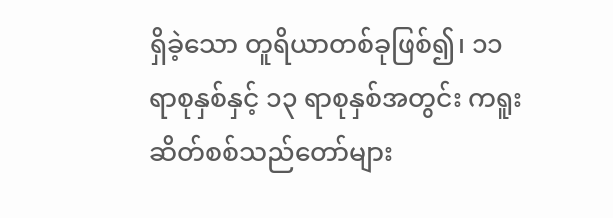ရှိခဲ့သော တူရိယာတစ်ခုဖြစ်၍၊ ၁၁
ရာစုနှစ်နှင့် ၁၃ ရာစုနှစ်အတွင်း ကရူးဆိတ်စစ်သည်တော်များ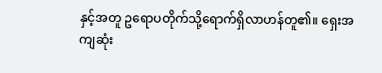နှင့်အတူ ဥရောပတိုက်သို့ရောက်ရှိလာဟန်တူ၏။ ရှေးအကျဆုံး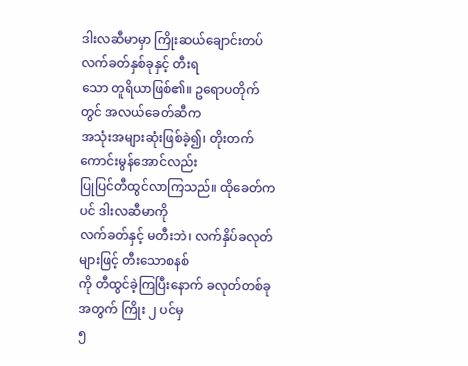ဒါးလဆီမာမှာ ကြိုးဆယ်ချောင်းတပ် လက်ခတ်နှစ်ခုနှင့် တီးရ
သော တူရိယာဖြစ်၏။ ဥရောပတိုက်တွင် အလယ်ခေတ်ဆီက
အသုံးအများဆုံးဖြစ်ခဲ့၍၊ တိုးတက်ကောင်းမွန်အောင်လည်း
ပြုပြင်တီထွင်လာကြသည်။ ထိုခေတ်ကပင် ဒါးလဆီမာကို
လက်ခတ်နှင့် မတီးဘဲ၊ လက်နှိပ်ခလုတ်များဖြင့် တီးသောစနစ်
ကို တီထွင်ခဲ့ကြပြီးနောက် ခလုတ်တစ်ခုအတွက် ကြိုး ၂ ပင်မှ
၅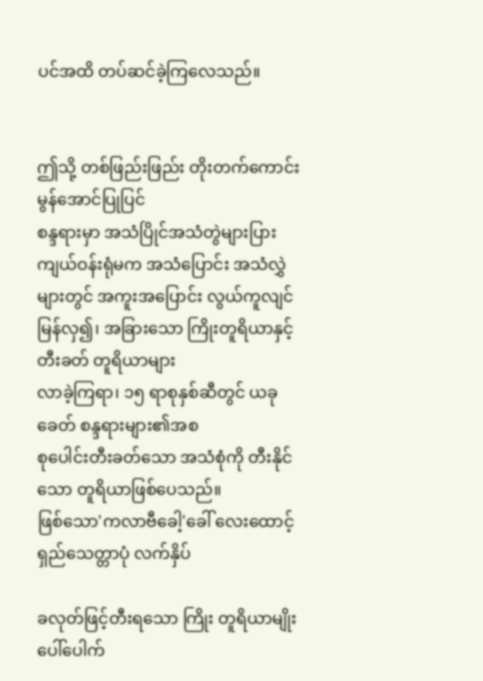ပင်အထိ တပ်ဆင်ခဲ့ကြလေသည်။


ဤသို့ တစ်ဖြည်းဖြည်း တိုးတက်ကောင်းမွန်အောင်ပြုပြင်
စန္ဒရားမှာ အသံပြိုင်အသံတွဲများပြားကျယ်ဝန်းရုံမက အသံပြောင်း အသံလွှဲများတွင် အကူးအပြောင်း လွယ်ကူလျင်မြန်လှ၍၊ အခြားသော ကြိုးတူရိယာနှင့် တီးခတ် တူရိယာများ
လာခဲ့ကြရာ၊ ၁၅ ရာစုနှစ်ဆီတွင် ယခုခေတ် စန္ဒရားများ၏အစ
စုပေါင်းတီးခတ်သော အသံစုံကို တီးနိုင်သော တူရိယာဖြစ်ပေသည်။
ဖြစ်သော'ကလာဗီခေါ့'ခေါ် လေးထောင့်ရှည်သေတ္တာပုံ လက်နှိပ်

ခလုတ်ဖြင့်တီးရသော ကြိုး တူရိယာမျိုးပေါ်ပေါက်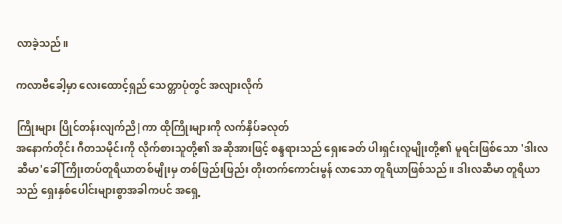လာခဲ့သည်။

ကလာဗီခေါ့မှာ လေးထောင့်ရှည် သေတ္တာပုံတွင် အလျားလိုက်

ကြိုးများ ပြိုင်တန်းလျက်ညိ|ကာ ထိုကြိုးများကို လက်နှိပ်ခလုတ်
အနောက်တိုင်း ဂီတသမိုင်းကို လိုက်စားသူတို့၏ အဆိုအားဖြင့် စန္ဒရားသည် ရှေးခေတ် ပါးရှင်းလူမျိုးတို့၏ မူရင်းဖြစ်သော 'ဒါးလဆီမာ'ခေါ် ကြိုးတပ်တူရိယာတစ်မျိုးမှ တစ်ဖြည်းဖြည်း တိုးတက်ကောင်းမွန် လာသော တူရိယာဖြစ်သည်။ ဒါးလဆီမာ တူရိယာသည် ရှေးနှစ်ပေါင်းများစွာအခါကပင် အရှေ့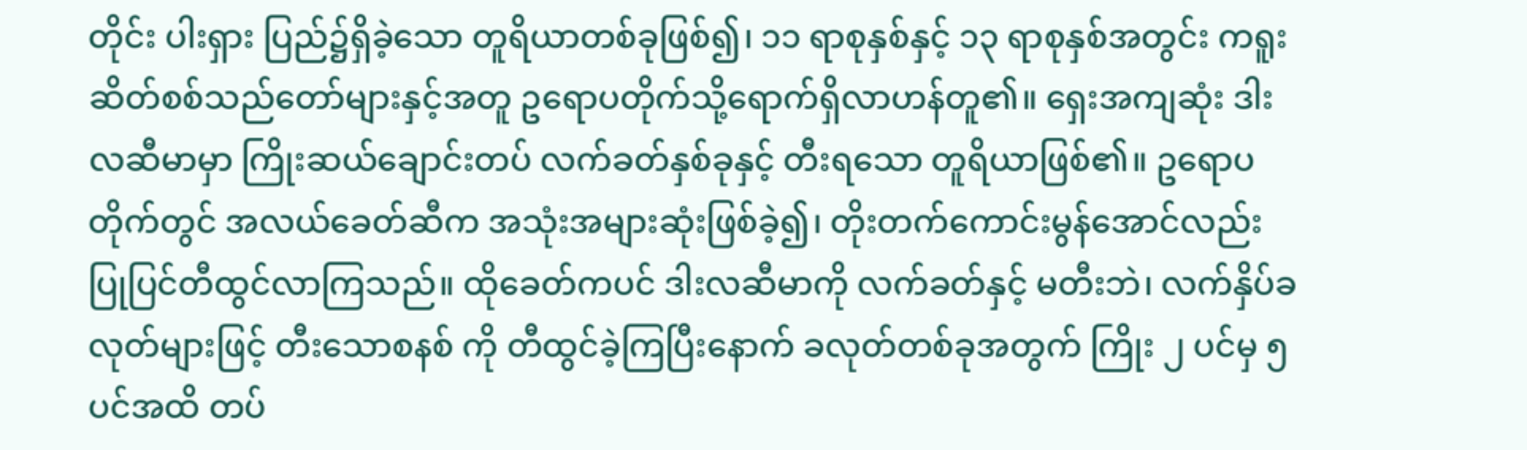တိုင်း ပါးရှား ပြည်၌ရှိခဲ့သော တူရိယာတစ်ခုဖြစ်၍၊ ၁၁ ရာစုနှစ်နှင့် ၁၃ ရာစုနှစ်အတွင်း ကရူးဆိတ်စစ်သည်တော်များနှင့်အတူ ဥရောပတိုက်သို့ရောက်ရှိလာဟန်တူ၏။ ရှေးအကျဆုံး ဒါးလဆီမာမှာ ကြိုးဆယ်ချောင်းတပ် လက်ခတ်နှစ်ခုနှင့် တီးရသော တူရိယာဖြစ်၏။ ဥရောပတိုက်တွင် အလယ်ခေတ်ဆီက အသုံးအများဆုံးဖြစ်ခဲ့၍၊ တိုးတက်ကောင်းမွန်အောင်လည်း ပြုပြင်တီထွင်လာကြသည်။ ထိုခေတ်ကပင် ဒါးလဆီမာကို လက်ခတ်နှင့် မတီးဘဲ၊ လက်နှိပ်ခလုတ်များဖြင့် တီးသောစနစ် ကို တီထွင်ခဲ့ကြပြီးနောက် ခလုတ်တစ်ခုအတွက် ကြိုး ၂ ပင်မှ ၅ ပင်အထိ တပ်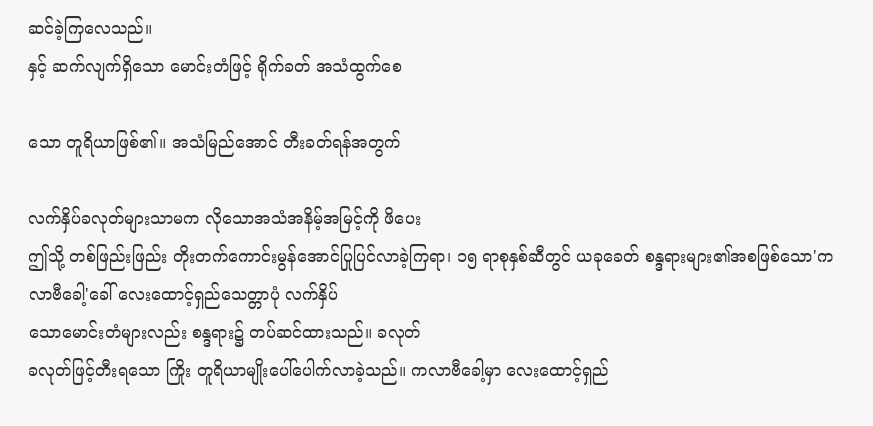ဆင်ခဲ့ကြလေသည်။
နှင့် ဆက်လျက်ရှိသော မောင်းတံဖြင့် ရိုက်ခတ် အသံထွက်စေ

သော တူရိယာဖြစ်၏။ အသံမြည်အောင် တီးခတ်ရန်အတွက်

လက်နှိပ်ခလုတ်များသာမက လိုသောအသံအနိမ့်အမြင့်ကို ဖိပေး
ဤသို့ တစ်ဖြည်းဖြည်း တိုးတက်ကောင်းမွန်အောင်ပြုပြင်လာခဲ့ကြရာ၊ ၁၅ ရာစုနှစ်ဆီတွင် ယခုခေတ် စန္ဒရားများ၏အစဖြစ်သော'ကလာဗီခေါ့'ခေါ် လေးထောင့်ရှည်သေတ္တာပုံ လက်နှိပ်
သောမောင်းတံများလည်း စန္ဒရား၌ တပ်ဆင်ထားသည်။ ခလုတ်
ခလုတ်ဖြင့်တီးရသော ကြိုး တူရိယာမျိုးပေါ်ပေါက်လာခဲ့သည်။ ကလာဗီခေါ့မှာ လေးထောင့်ရှည်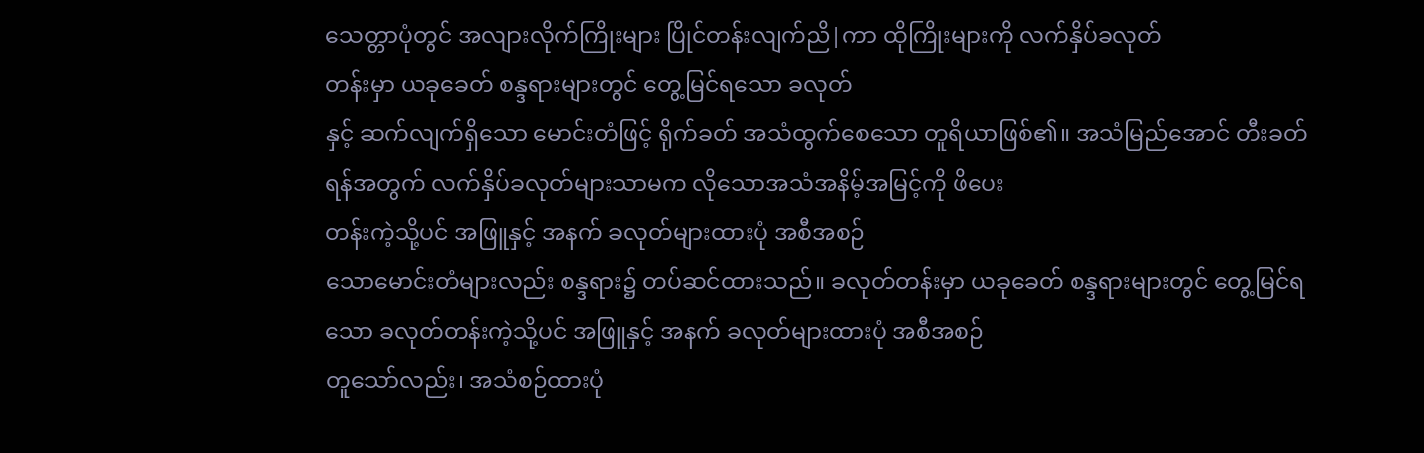သေတ္တာပုံတွင် အလျားလိုက်ကြိုးများ ပြိုင်တန်းလျက်ညိ|ကာ ထိုကြိုးများကို လက်နှိပ်ခလုတ်
တန်းမှာ ယခုခေတ် စန္ဒရားများတွင် တွေ့မြင်ရသော ခလုတ်
နှင့် ဆက်လျက်ရှိသော မောင်းတံဖြင့် ရိုက်ခတ် အသံထွက်စေသော တူရိယာဖြစ်၏။ အသံမြည်အောင် တီးခတ်ရန်အတွက် လက်နှိပ်ခလုတ်များသာမက လိုသောအသံအနိမ့်အမြင့်ကို ဖိပေး
တန်းကဲ့သို့ပင် အဖြူနှင့် အနက် ခလုတ်များထားပုံ အစီအစဉ်
သောမောင်းတံများလည်း စန္ဒရား၌ တပ်ဆင်ထားသည်။ ခလုတ်တန်းမှာ ယခုခေတ် စန္ဒရားများတွင် တွေ့မြင်ရသော ခလုတ်တန်းကဲ့သို့ပင် အဖြူနှင့် အနက် ခလုတ်များထားပုံ အစီအစဉ်
တူသော်လည်း၊ အသံစဉ်ထားပုံ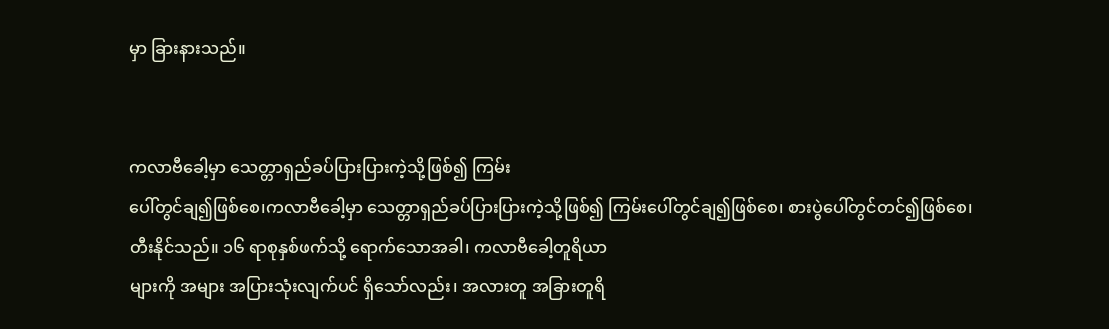မှာ ခြားနားသည်။


ကလာဗီခေါ့မှာ သေတ္တာရှည်ခပ်ပြားပြားကဲ့သို့ဖြစ်၍ ကြမ်း
ပေါ်တွင်ချ၍ဖြစ်စေ၊ကလာဗီခေါ့မှာ သေတ္တာရှည်ခပ်ပြားပြားကဲ့သို့ဖြစ်၍ ကြမ်းပေါ်တွင်ချ၍ဖြစ်စေ၊ စားပွဲပေါ်တွင်တင်၍ဖြစ်စေ၊ တီးနိုင်သည်။ ၁၆ ရာစုနှစ်ဖက်သို့ ရောက်သောအခါ၊ ကလာဗီခေါ့တူရိယာ
များကို အများ အပြားသုံးလျက်ပင် ရှိသော်လည်း၊ အလားတူ အခြားတူရိ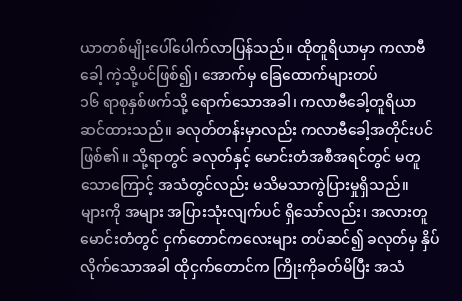ယာတစ်မျိုးပေါ်ပေါက်လာပြန်သည်။ ထိုတူရိယာမှာ ကလာဗီခေါ့ ကဲ့သို့ပင်ဖြစ်၍၊ အောက်မှ ခြေထောက်များတပ်
၁၆ ရာစုနှစ်ဖက်သို့ ရောက်သောအခါ၊ ကလာဗီခေါ့တူရိယာ
ဆင်ထားသည်။ ခလုတ်တန်းမှာလည်း ကလာဗီခေါ့အတိုင်းပင်ဖြစ်၏။ သို့ရာတွင် ခလုတ်နှင့် မောင်းတံအစီအရင်တွင် မတူသောကြောင့် အသံတွင်လည်း မသိမသာကွဲပြားမှုရှိသည်။
များကို အများ အပြားသုံးလျက်ပင် ရှိသော်လည်း၊ အလားတူ
မောင်းတံတွင် ငှက်တောင်ကလေးများ တပ်ဆင်၍ ခလုတ်မှ နှိပ်လိုက်သောအခါ ထိုငှက်တောင်က ကြိုးကိုခတ်မိပြီး အသံ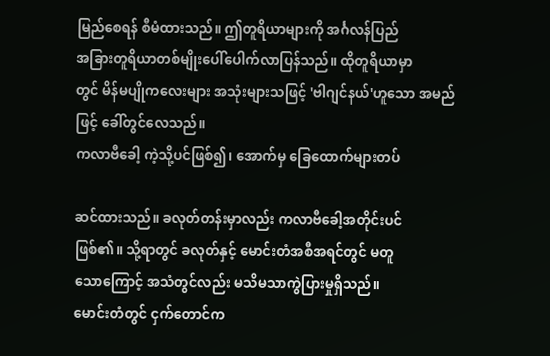မြည်စေရန် စီမံထားသည်။ ဤတူရိယာများကို အင်္ဂလန်ပြည်
အခြားတူရိယာတစ်မျိုးပေါ်ပေါက်လာပြန်သည်။ ထိုတူရိယာမှာ
တွင် မိန်မပျိုကလေးများ အသုံးများသဖြင့် 'ဗါဂျင်နယ်'ဟူသော အမည်ဖြင့် ခေါ်တွင်လေသည်။
ကလာဗီခေါ့ ကဲ့သို့ပင်ဖြစ်၍၊ အောက်မှ ခြေထောက်များတပ်

ဆင်ထားသည်။ ခလုတ်တန်းမှာလည်း ကလာဗီခေါ့အတိုင်းပင်
ဖြစ်၏။ သို့ရာတွင် ခလုတ်နှင့် မောင်းတံအစီအရင်တွင် မတူ
သောကြောင့် အသံတွင်လည်း မသိမသာကွဲပြားမှုရှိသည်။
မောင်းတံတွင် ငှက်တောင်က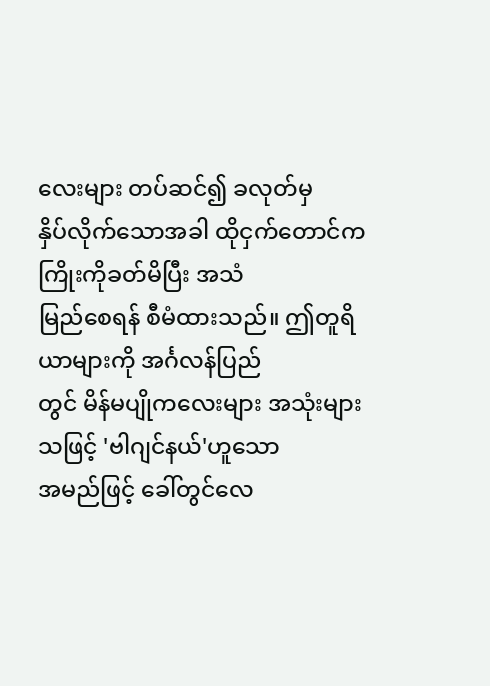လေးများ တပ်ဆင်၍ ခလုတ်မှ
နှိပ်လိုက်သောအခါ ထိုငှက်တောင်က ကြိုးကိုခတ်မိပြီး အသံ
မြည်စေရန် စီမံထားသည်။ ဤတူရိယာများကို အင်္ဂလန်ပြည်
တွင် မိန်မပျိုကလေးများ အသုံးများသဖြင့် 'ဗါဂျင်နယ်'ဟူသော
အမည်ဖြင့် ခေါ်တွင်လေ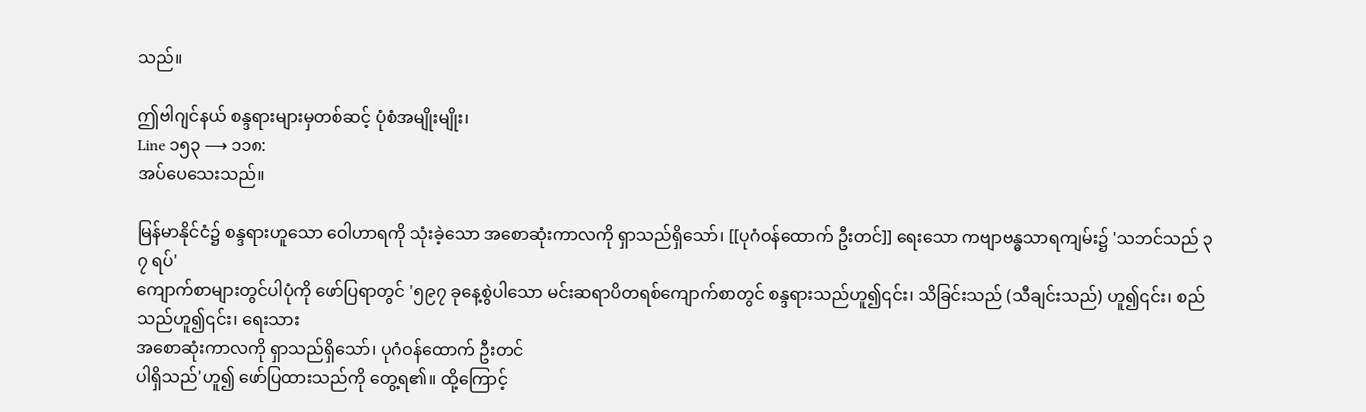သည်။

ဤဗါဂျင်နယ် စန္ဒရားများမှတစ်ဆင့် ပုံစံအမျိုးမျိုး၊
Line ၁၅၃ ⟶ ၁၁၈:
အပ်ပေသေးသည်။

မြန်မာနိုင်ငံ၌ စန္ဒရားဟူသော ဝေါဟာရကို သုံးခဲ့သော အစောဆုံးကာလကို ရှာသည်ရှိသော်၊ [[ပုဂံဝန်ထောက် ဦးတင်]] ရေးသော ကဗျာဗန္ဓသာရကျမ်း၌ 'သဘင်သည် ၃၇ ရပ်'
ကျောက်စာများတွင်ပါပုံကို ဖော်ပြရာတွင် '၅၉၇ ခုနေ့စွဲပါသော မင်းဆရာပိတရစ်ကျောက်စာတွင် စန္ဒရားသည်ဟူ၍၎င်း၊ သိခြင်းသည် (သီချင်းသည်) ဟူ၍၎င်း၊ စည်သည်ဟူ၍၎င်း၊ ရေးသား
အစောဆုံးကာလကို ရှာသည်ရှိသော်၊ ပုဂံဝန်ထောက် ဦးတင်
ပါရှိသည်'ဟူ၍ ဖော်ပြထားသည်ကို တွေ့ရ၏။ ထို့ကြောင့်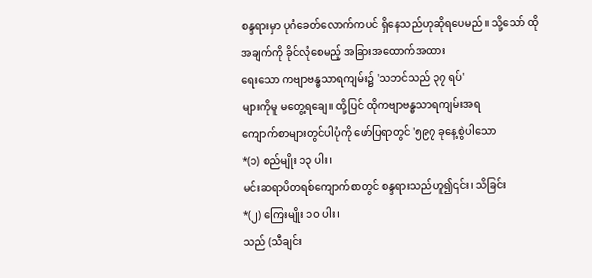စန္ဒရားမှာ ပုဂံခေတ်လောက်ကပင် ရှိနေသည်ဟုဆိုရပေမည်။ သို့သော် ထိုအချက်ကို ခိုင်လုံစေမည့် အခြားအထောက်အထား
ရေးသော ကဗျာဗန္ဓသာရကျမ်း၌ 'သဘင်သည် ၃၇ ရပ်'
များကိုမူ မတွေ့ရချေ။ ထို့ပြင် ထိုကဗျာဗန္ဓသာရကျမ်းအရ
ကျောက်စာများတွင်ပါပုံကို ဖော်ပြရာတွင် '၅၉၇ ခုနေ့စွဲပါသော
*(၁) စည်မျိုး ၁၃ ပါး၊
မင်းဆရာပိတရစ်ကျောက်စာတွင် စန္ဒရားသည်ဟူ၍၎င်း၊ သိခြင်း
*(၂) ကြေးမျိုး ၁ဝ ပါး၊
သည် (သီချင်း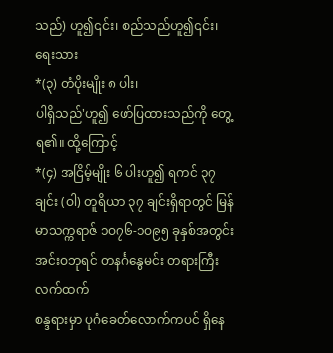သည်) ဟူ၍၎င်း၊ စည်သည်ဟူ၍၎င်း၊ ရေးသား
*(၃) တံပိုးမျိုး ၈ ပါး၊
ပါရှိသည်'ဟူ၍ ဖော်ပြထားသည်ကို တွေ့ရ၏။ ထို့ကြောင့်
*(၄) အငြိမ့်မျိုး ၆ ပါးဟူ၍ ရကင် ၃၇ ချင်း (ဝါ) တူရိယာ ၃၇ ချင်းရှိရာတွင် မြန်မာသက္ကရာဇ် ၁ဝ၇၆-၁ဝ၉၅ ခုနှစ်အတွင်း အင်းဝဘုရင် တနင်္ဂနွေမင်း တရားကြီးလက်ထက်
စန္ဒရားမှာ ပုဂံခေတ်လောက်ကပင် ရှိနေ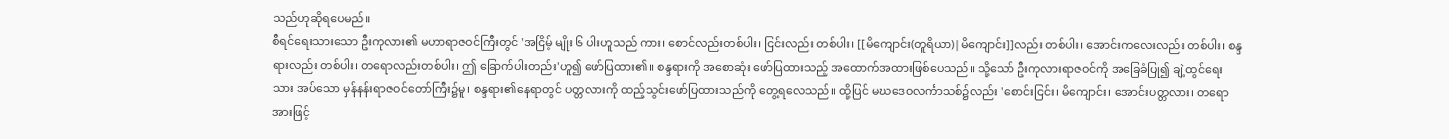သည်ဟုဆိုရပေမည်။
စီရင်ရေးသားသော ဦးကုလား၏ မဟာရာဇဝင်ကြီးတွင် 'အငြိမ့် မျိုး ၆ ပါးဟူသည် ကား၊ စောင်လည်းတစ်ပါး၊ ငြင်းလည်း တစ်ပါး၊ [[မိကျောင်း(တူရိယာ)|မိကျောင်း]]လည်း တစ်ပါး၊ အောင်းကလေးလည်း တစ်ပါး၊ စန္ဒရားလည်း တစ်ပါး၊ တရောလည်းတစ်ပါး၊ ဤ ခြောက်ပါးတည်း'ဟူ၍ ဖော်ပြထား၏။ စန္ဒရားကို အစောဆုံး ဖော်ပြထားသည့် အထောက်အထားဖြစ်ပေသည်။ သို့သော် ဦးကုလားရာဇဝင်ကို အခြေခံပြု၍ ချဲ့ထွင်ရေးသား အပ်သော မှန်နန်းရာဇဝင်တော်ကြီး၌မူ၊ စန္ဒရား၏နေရာတွင် ပတ္တလားကို ထည့်သွင်းဖော်ပြထားသည်ကို တွေ့ရလေသည်။ ထို့ပြင် မဃဒေဝလင်္ကာသစ်၌လည်း 'စောင်းငြင်း၊ မိကျောင်း၊ အောင်းပတ္တလား၊ တရောအားဖြင့်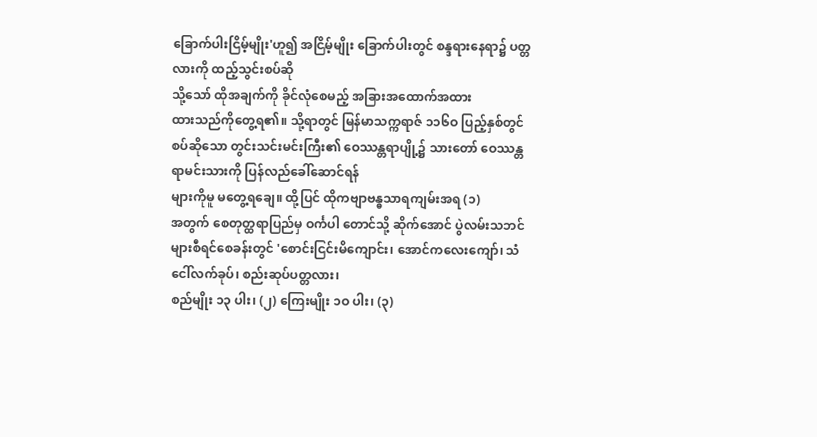ခြောက်ပါးငြိမ့်မျိုး'ဟူ၍ အငြိမ့်မျိုး ခြောက်ပါးတွင် စန္ဒရားနေရာ၌ ပတ္တလားကို ထည့်သွင်းစပ်ဆို
သို့သော် ထိုအချက်ကို ခိုင်လုံစေမည့် အခြားအထောက်အထား
ထားသည်ကိုတွေ့ရ၏။ သို့ရာတွင် မြန်မာသက္ကရာဇ် ၁၁၆ဝ ပြည့်နှစ်တွင် စပ်ဆိုသော တွင်းသင်းမင်းကြီး၏ ဝေဿန္တရာပျို့၌ သားတော် ဝေဿန္တရာမင်းသားကို ပြန်လည်ခေါ်ဆောင်ရန်
များကိုမူ မတွေ့ရချေ။ ထို့ပြင် ထိုကဗျာဗန္ဓသာရကျမ်းအရ (၁)
အတွက် စေတုတ္ထရာပြည်မှ ဝင်္ကပါ တောင်သို့ ဆိုက်အောင် ပွဲလမ်းသဘင်များစီရင်စေခန်းတွင် 'စောင်းငြင်းမိကျောင်း၊ အောင်ကလေးကျော်၊ သံငေါ်လက်ခုပ်၊ စည်းဆုပ်ပတ္တလား၊
စည်မျိုး ၁၃ ပါး၊ (၂) ကြေးမျိုး ၁ဝ ပါး၊ (၃)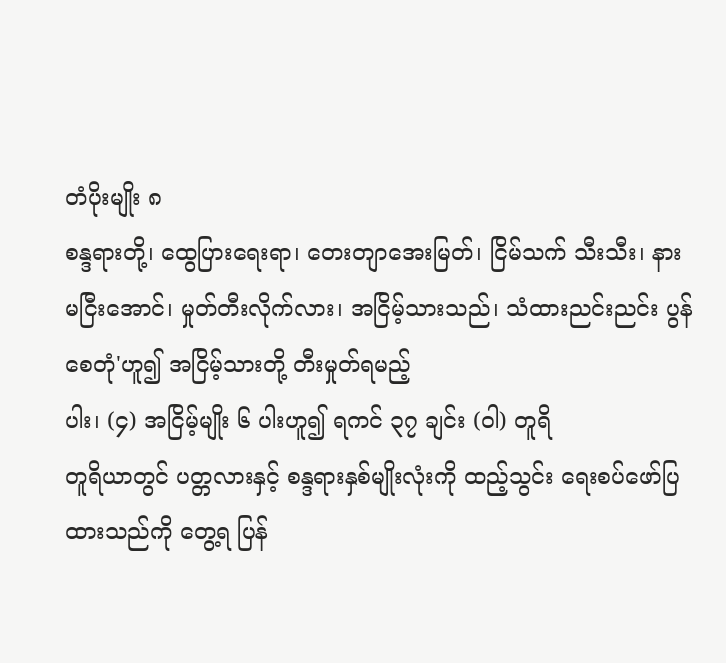တံပိုးမျိုး ၈
စန္ဒရားတို့၊ ထွေပြားရေးရာ၊ တေးတျာအေးမြတ်၊ ငြိမ်သက် သီးသီး၊ နားမငြီးအောင်၊ မှုတ်တီးလိုက်လား၊ အငြိမ့်သားသည်၊ သံထားညင်းညင်း ပွန်စေတုံ'ဟူ၍ အငြိမ့်သားတို့ တီးမှုတ်ရမည့်
ပါး၊ (၄) အငြိမ့်မျိုး ၆ ပါးဟူ၍ ရကင် ၃၇ ချင်း (ဝါ) တူရိ
တူရိယာတွင် ပတ္တလားနှင့် စန္ဒရားနှစ်မျိုးလုံးကို ထည့်သွင်း ရေးစပ်ဖော်ပြထားသည်ကို တွေ့ရ ပြန်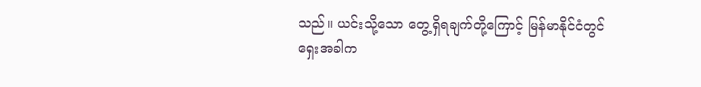သည်။ ယင်းသို့သော တွေ့ရှိရချက်တို့ကြောင့် မြန်မာနိုင်ငံတွင် ရှေးအခါက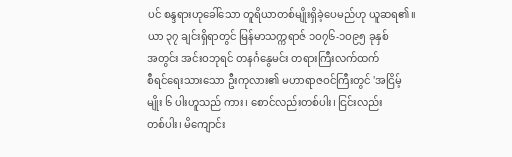ပင် စန္ဒရားဟုခေါ်သော တူရိယာတစ်မျိုးရှိခဲ့ပေမည်ဟု ယူဆရ၏။
ယာ ၃၇ ချင်းရှိရာတွင် မြန်မာသက္ကရာဇ် ၁ဝ၇၆-၁ဝ၉၅ ခုနှစ်
အတွင်း အင်းဝဘုရင် တနင်္ဂနွေမင်း တရားကြီးလက်ထက်
စီရင်ရေးသားသော ဦးကုလား၏ မဟာရာဇဝင်ကြီးတွင် 'အငြိမ့်
မျိုး ၆ ပါးဟူသည် ကား၊ စောင်လည်းတစ်ပါး၊ ငြင်းလည်း
တစ်ပါး၊ မိကျောင်း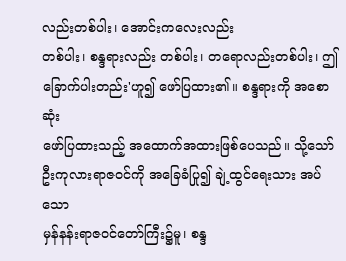လည်းတစ်ပါး၊ အောင်းကလေးလည်း
တစ်ပါး၊ စန္ဒရားလည်း တစ်ပါး၊ တရောလည်းတစ်ပါး၊ ဤ
ခြောက်ပါးတည်း'ဟူ၍ ဖော်ပြထား၏။ စန္ဒရားကို အစောဆုံး
ဖော်ပြထားသည့် အထောက်အထားဖြစ်ပေသည်။ သို့သော်
ဦးကုလားရာဇဝင်ကို အခြေခံပြု၍ ချဲ့ထွင်ရေးသား အပ်သော
မှန်နန်းရာဇဝင်တော်ကြီး၌မူ၊ စန္ဒ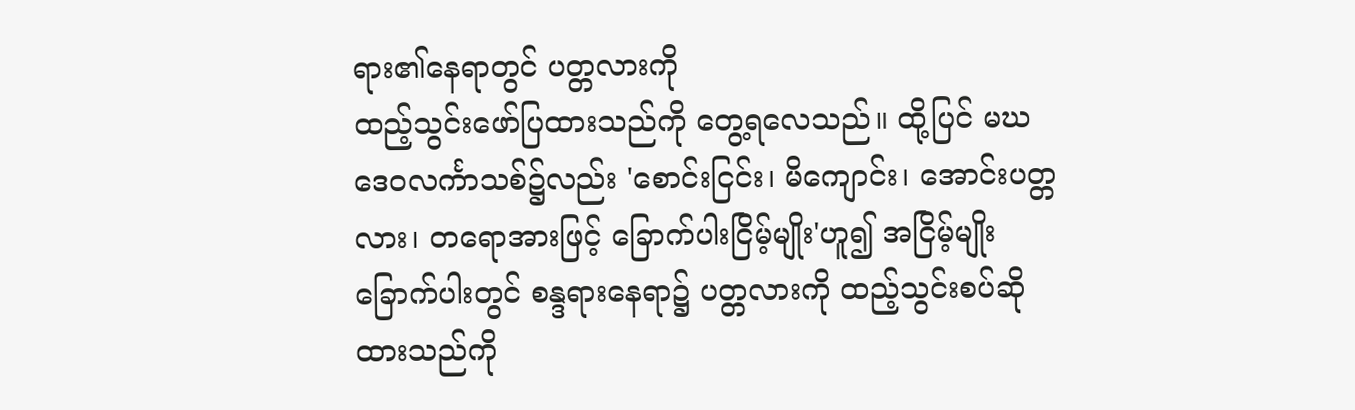ရား၏နေရာတွင် ပတ္တလားကို
ထည့်သွင်းဖော်ပြထားသည်ကို တွေ့ရလေသည်။ ထို့ပြင် မဃ
ဒေဝလင်္ကာသစ်၌လည်း 'စောင်းငြင်း၊ မိကျောင်း၊ အောင်းပတ္တ
လား၊ တရောအားဖြင့် ခြောက်ပါးငြိမ့်မျိုး'ဟူ၍ အငြိမ့်မျိုး
ခြောက်ပါးတွင် စန္ဒရားနေရာ၌ ပတ္တလားကို ထည့်သွင်းစပ်ဆို
ထားသည်ကို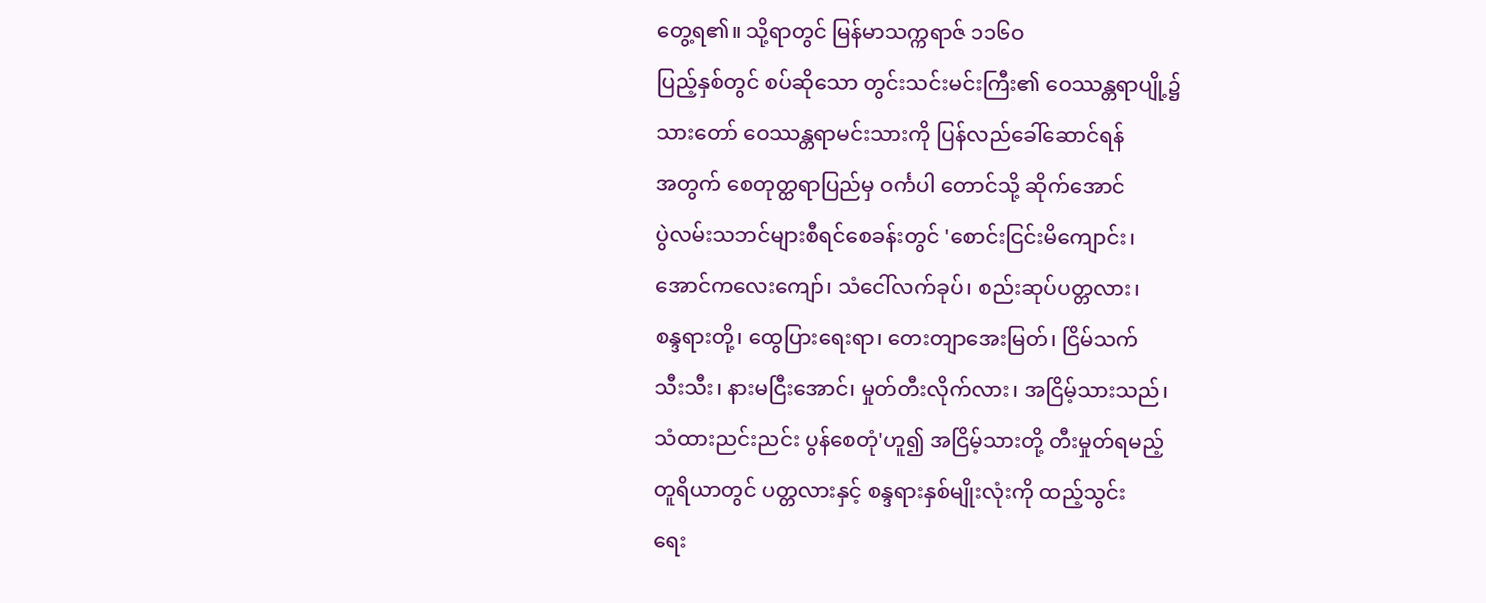တွေ့ရ၏။ သို့ရာတွင် မြန်မာသက္ကရာဇ် ၁၁၆ဝ
ပြည့်နှစ်တွင် စပ်ဆိုသော တွင်းသင်းမင်းကြီး၏ ဝေဿန္တရာပျို့၌
သားတော် ဝေဿန္တရာမင်းသားကို ပြန်လည်ခေါ်ဆောင်ရန်
အတွက် စေတုတ္ထရာပြည်မှ ဝင်္ကပါ တောင်သို့ ဆိုက်အောင်
ပွဲလမ်းသဘင်များစီရင်စေခန်းတွင် 'စောင်းငြင်းမိကျောင်း၊
အောင်ကလေးကျော်၊ သံငေါ်လက်ခုပ်၊ စည်းဆုပ်ပတ္တလား၊
စန္ဒရားတို့၊ ထွေပြားရေးရာ၊ တေးတျာအေးမြတ်၊ ငြိမ်သက်
သီးသီး၊ နားမငြီးအောင်၊ မှုတ်တီးလိုက်လား၊ အငြိမ့်သားသည်၊
သံထားညင်းညင်း ပွန်စေတုံ'ဟူ၍ အငြိမ့်သားတို့ တီးမှုတ်ရမည့်
တူရိယာတွင် ပတ္တလားနှင့် စန္ဒရားနှစ်မျိုးလုံးကို ထည့်သွင်း
ရေး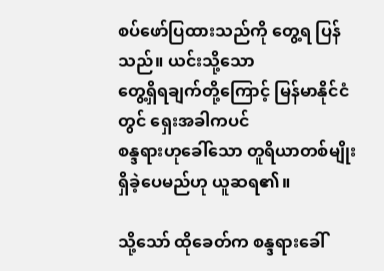စပ်ဖော်ပြထားသည်ကို တွေ့ရ ပြန်သည်။ ယင်းသို့သော
တွေ့ရှိရချက်တို့ကြောင့် မြန်မာနိုင်ငံတွင် ရှေးအခါကပင်
စန္ဒရားဟုခေါ်သော တူရိယာတစ်မျိုးရှိခဲ့ပေမည်ဟု ယူဆရ၏။

သို့သော် ထိုခေတ်က စန္ဒရားခေါ်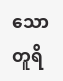သော တူရိ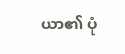ယာ၏ ပုံ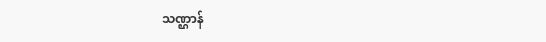သဏ္ဌာန်